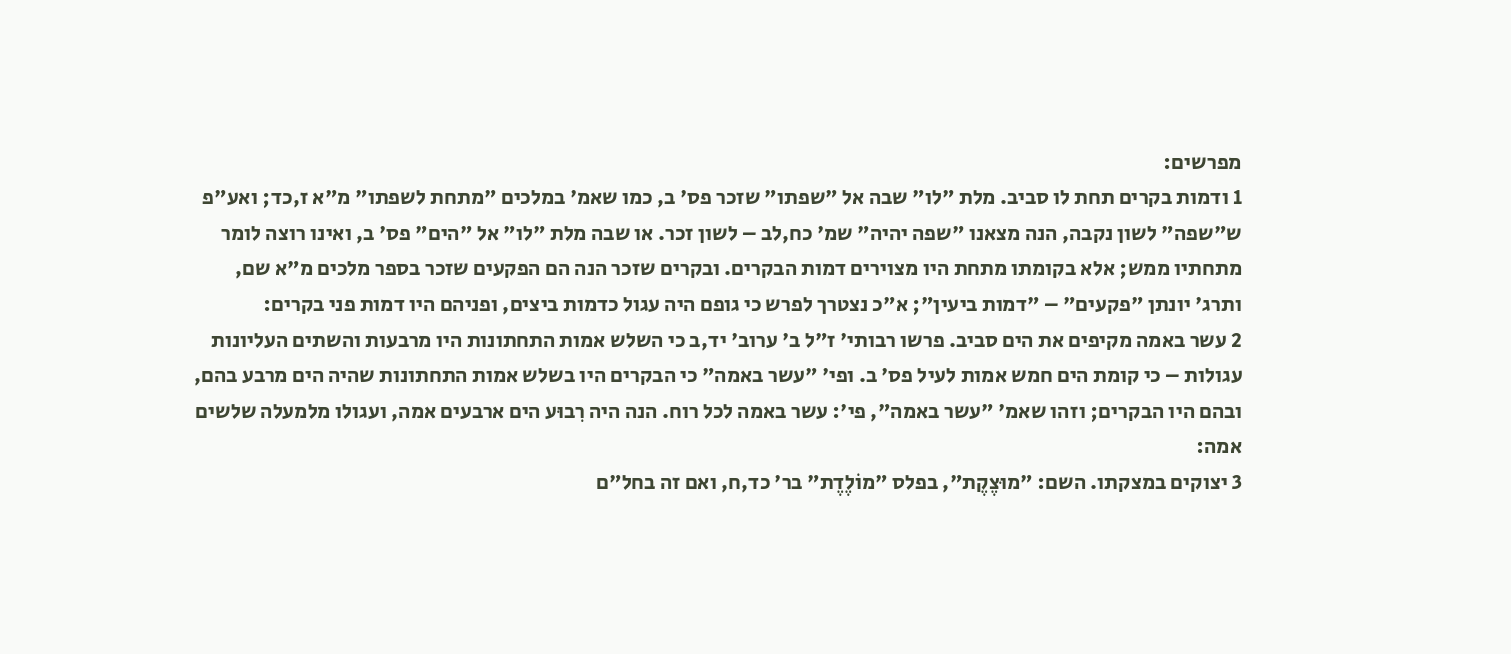מפרשים:
1 ודמות בקרים תחת לו סביב. מלת "לו" שבה אל "שפתו" שזכר פס' ב, כמו שאמ' במלכים "מתחת לשפתו" מ"א ז,כד; ואע"פ ש"שפה" לשון נקבה, הנה מצאנו "שפה יהיה" שמ' כח,לב – לשון זכר. או שבה מלת "לו" אל "הים" פס' ב, ואינו רוצה לומר מתחתיו ממש; אלא בקומתו מתחת היו מצוירים דמות הבקרים. ובקרים שזכר הנה הם הפקעים שזכר בספר מלכים מ"א שם, ותרג' יונתן "פקעים" – "דמות ביעין"; א"כ נצטרך לפרש כי גופם היה עגול כדמות ביצים, ופניהם היו דמות פני בקרים:
2 עשר באמה מקיפים את הים סביב. פרשו רבותי' ז"ל ב' ערוב' יד,ב כי השלש אמות התחתונות היו מרבעות והשתים העליונות עגולות – כי קומת הים חמש אמות לעיל פס' ב. ופי' "עשר באמה" כי הבקרים היו בשלש אמות התחתונות שהיה הים מרבע בהם, ובהם היו הבקרים; וזהו שאמ' "עשר באמה", פי': עשר באמה לכל רוח. הנה היה רִבוּע הים ארבעים אמה, ועגולו מלמעלה שלשים אמה:
3 יצוקים במצקתו. השם: "מוּצֶקֶת", בפלס "מוֹלֶדֶת" בר' כד,ח, ואם זה בחל"ם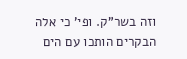וזה בשר"ק. ופי' כי אלה הבקרים הותכו עם הים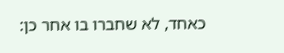כאחד, לא שחברו בו אחר כן: